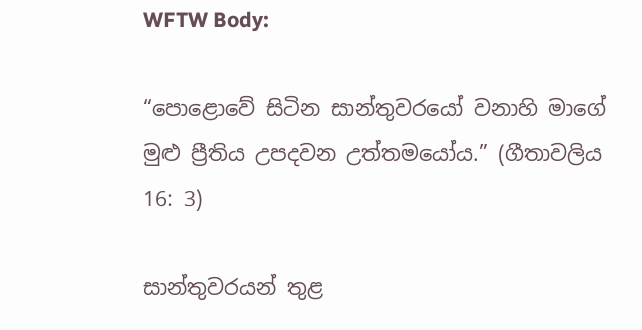WFTW Body:

“පොළොවේ සිටින සාන්තුවරයෝ වනාහි මාගේ මුළු ප්‍රීතිය උපදවන උත්තමයෝය.” (ගීතාවලිය 16: 3)

සාන්තුවරයන් තුළ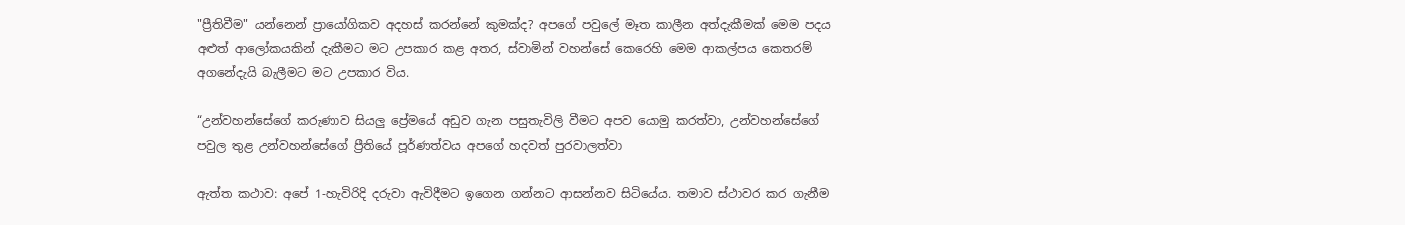"ප්‍රීතිවීම" යන්නෙන් ප්‍රායෝගිකව අදහස් කරන්නේ කුමක්ද? අපගේ පවුලේ මෑත කාලීන අත්දැකීමක් මෙම පදය අළුත් ආලෝකයකින් දැකීමට මට උපකාර කළ අතර, ස්වාමින් වහන්සේ කෙරෙහි මෙම ආකල්පය කෙතරම් අගනේදැයි බැලීමට මට උපකාර විය.

“උන්වහන්සේගේ කරුණාව සියලු ප්‍රේමයේ අඩුව ගැන පසුතැවිලි වීමට අපව යොමු කරත්වා, උන්වහන්සේගේ පවුල තුළ උන්වහන්සේගේ ප්‍රීතියේ පූර්ණත්වය අපගේ හදවත් පුරවාලත්වා

ඇත්ත කථාව: අපේ 1-හැවිරිදි දරුවා ඇවිදීමට ඉගෙන ගන්නට ආසන්නව සිටියේය. තමාව ස්ථාවර කර ගැනීම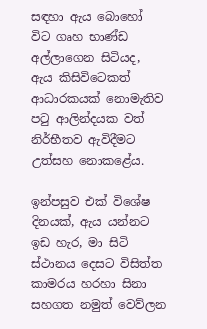සඳහා ඇය බොහෝ විට ගෘහ භාණ්ඩ අල්ලාගෙන සිටියද, ඇය කිසිවිටෙකත් ආධාරකයක් නොමැතිව පටු ආලින්දයක වත් නිර්භීතව ඇවිදීමට උත්සහ නොකළේය.

ඉන්පසුව එක් විශේෂ දිනයක්, ඇය යන්නට ඉඩ හැර, මා සිටි ස්ථානය දෙසට විසිත්ත කාමරය හරහා සිනා සහගත නමුත් වෙව්ලන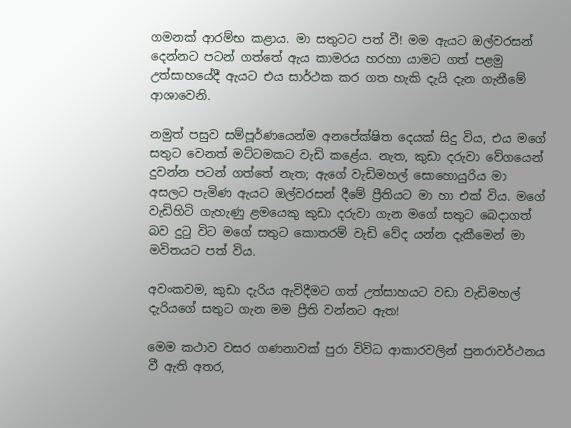ගමනක් ආරම්භ කළාය. මා සතුටට පත් වී! මම ඇයට ඔල්වරසන් දෙන්නට පටන් ගත්තේ ඇය කාමරය හරහා යාමට ගත් පළමු උත්සාහයේදී ඇයට එය සාර්ථක කර ගත හැකි දැයි දැන ගැනීමේ ආශාවෙනි.

නමුත් පසුව සම්පූර්ණයෙන්ම අනපේක්ෂිත දෙයක් සිදු විය, එය මගේ සතුට වෙනත් මට්ටමකට වැඩි කළේය. නැත, කුඩා දරුවා වේගයෙන් දුවන්න පටන් ගත්තේ නැත; ඇගේ වැඩිමහල් සොහොයුරිය මා අසලට පැමිණ ඇයට ඔල්වරසන් දීමේ ප්‍රීතියට මා හා එක් විය. මගේ වැඩිහිටි ගැහැණු ළමයෙකු කුඩා දරුවා ගැන මගේ සතුට බෙදාගත් බව දුටු විට මගේ සතුට කොතරම් වැඩි වේද යන්න දැකීමෙන් මා මවිතයට පත් විය.

අවංකවම, කුඩා දැරිය ඇවිදීමට ගත් උත්සාහයට වඩා වැඩිමහල් දැරියගේ සතුට ගැන මම ප්‍රීති වන්නට ඇත!

මෙම කථාව වසර ගණනාවක් පුරා විවිධ ආකාරවලින් පුනරාවර්ථනය වී ඇති අතර,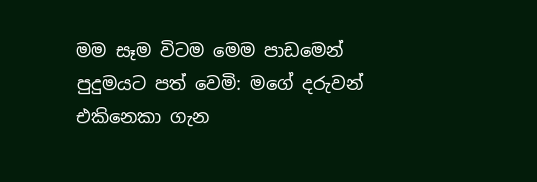මම සෑම විටම මෙම පාඩමෙන් පුදුමයට පත් වෙමි: මගේ දරුවන් එකිනෙකා ගැන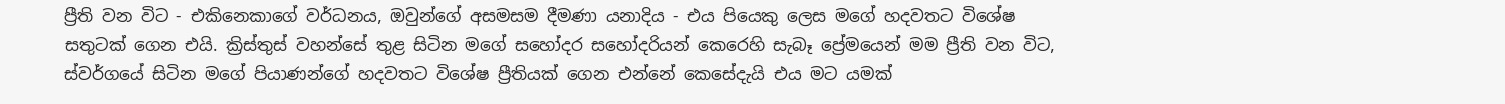ප්‍රීති වන විට - එකිනෙකාගේ වර්ධනය, ඔවුන්ගේ අසමසම දීමණා යනාදිය - එය පියෙකු ලෙස මගේ හදවතට විශේෂ සතුටක් ගෙන එයි. ක්‍රිස්තුස් වහන්සේ තුළ සිටින මගේ සහෝදර සහෝදරියන් කෙරෙහි සැබෑ ප්‍රේමයෙන් මම ප්‍රීති වන විට, ස්වර්ගයේ සිටින මගේ පියාණන්ගේ හදවතට විශේෂ ප්‍රීතියක් ගෙන එන්නේ කෙසේදැයි එය මට යමක්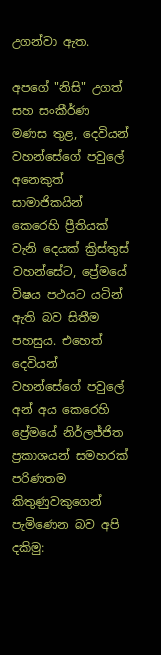උගන්වා ඇත.

අපගේ "නිසි" උගත් සහ සංකීර්ණ මණස තුළ, දෙවියන් වහන්සේගේ පවුලේ අනෙකුත් සාමාජිකයින් කෙරෙහි ප්‍රීතියක් වැනි දෙයක් ක්‍රිස්තුස් වහන්සේට, ප්‍රේමයේ විෂය පථයට යටින් ඇති බව සිතීම පහසුය. එහෙත් දෙවියන් වහන්සේගේ පවුලේ අන් අය කෙරෙහි ප්‍රේමයේ නිර්ලජ්ජිත ප්‍රකාශයන් සමහරක් පරිණතම කිතුණුවකුගෙන් පැමිණෙන බව අපි දකිමු: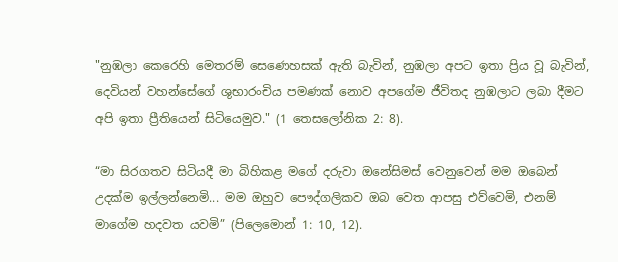"නුඹලා කෙරෙහි මෙතරම් සෙණෙහසක් ඇති බැවින්, නුඹලා අපට ඉතා ප්‍රිය වූ බැවින්, දෙවියන් වහන්සේගේ ශුභාරංචිය පමණක් නොව අපගේම ජීවිතද නුඹලාට ලබා දීමට අපි ඉතා ප්‍රීතියෙන් සිටියෙමුව." (1 තෙසලෝනික 2: 8).

“මා සිරගතව සිටියදී මා බිහිකළ මගේ දරුවා ඔනේසිමස් වෙනුවෙන් මම ඔබෙන් උදක්ම ඉල්ලන්නෙමි... මම ඔහුව පෞද්ගලිකව ඔබ වෙත ආපසු එව්වෙමි, එනම් මාගේම හදවත යවමි” (පිලෙමොන් 1: 10, 12).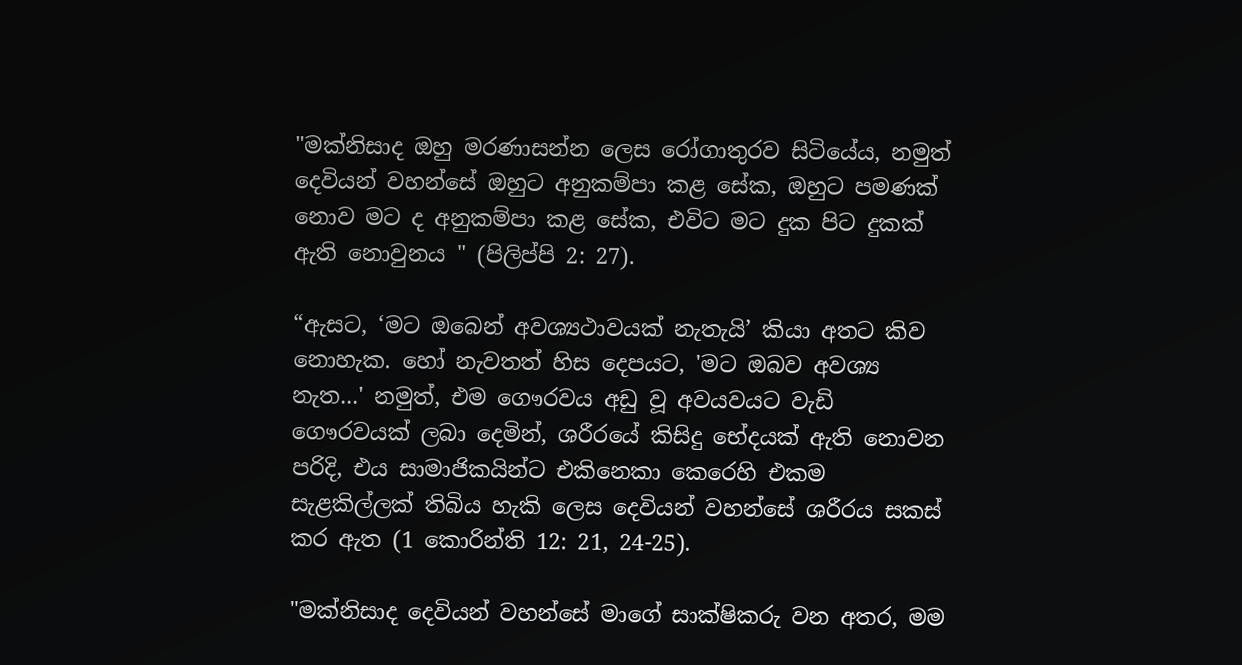"මක්නිසාද ඔහු මරණාසන්න ලෙස රෝගාතුරව සිටියේය, නමුත් දෙවියන් වහන්සේ ඔහුට අනුකම්පා කළ සේක, ඔහුට පමණක් නොව මට ද අනුකම්පා කළ සේක, එවිට මට දුක පිට දුකක් ඇති නොවුනය " (පිලිප්පි 2: 27).

“ඇසට, ‘මට ඔබෙන් අවශ්‍යථාවයක් නැතැයි’ කියා අතට කිව නොහැක. හෝ නැවතත් හිස දෙපයට, 'මට ඔබව අවශ්‍ය නැත...' නමුත්, එම ගෞරවය අඩු වූ අවයවයට වැඩි ගෞරවයක් ලබා දෙමින්, ශරීරයේ කිසිදු භේදයක් ඇති නොවන පරිදි, එය සාමාජිකයින්ට එකිනෙකා කෙරෙහි එකම සැළකිල්ලක් තිබිය හැකි ලෙස දෙවියන් වහන්සේ ශරීරය සකස් කර ඇත (1 කොරින්ති 12: 21, 24-25).

"මක්නිසාද දෙවියන් වහන්සේ මාගේ සාක්ෂිකරු වන අතර, මම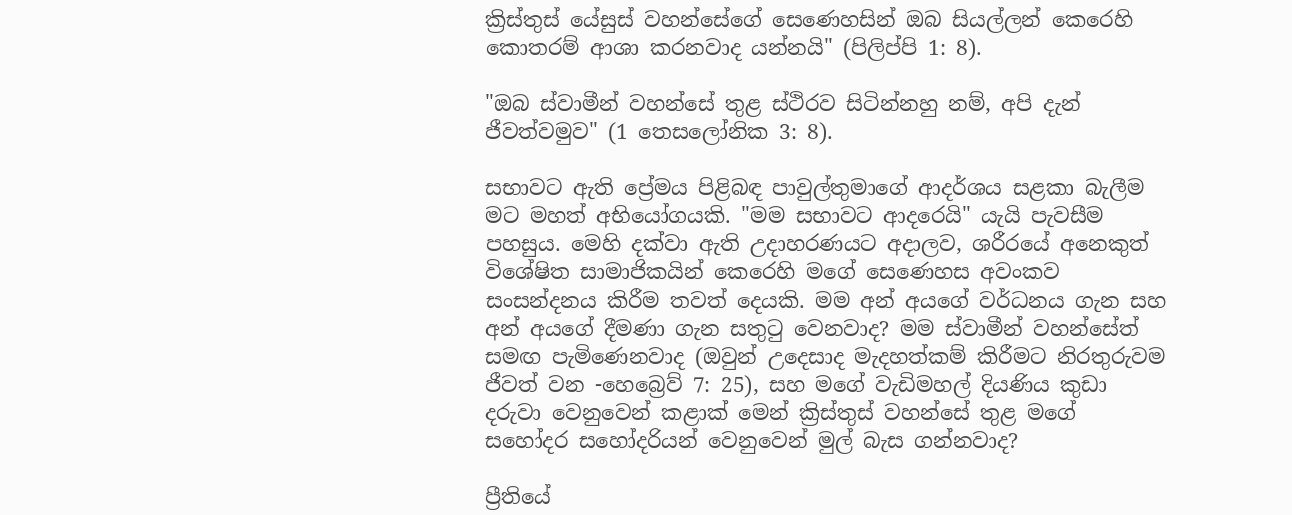ක්‍රිස්තුස් යේසුස් වහන්සේගේ සෙණෙහසින් ඔබ සියල්ලන් කෙරෙහි කොතරම් ආශා කරනවාද යන්නයි" (පිලිප්පි 1: 8).

"ඔබ ස්වාමීන් වහන්සේ තුළ ස්ථිරව සිටින්නහු නම්, අපි දැන් ජීවත්වමුව" (1 තෙසලෝනික 3: 8).

සභාවට ඇති ප්‍රේමය පිළිබඳ පාවුල්තුමාගේ ආදර්ශය සළකා බැලීම මට මහත් අභියෝගයකි. "මම සභාවට ආදරෙයි" යැයි පැවසීම පහසුය. මෙහි දක්වා ඇති උදාහරණයට අදාලව, ශරීරයේ අනෙකුත් විශේෂිත සාමාජිකයින් කෙරෙහි මගේ සෙණෙහස අවංකව සංසන්දනය කිරීම තවත් දෙයකි. මම අන් අයගේ වර්ධනය ගැන සහ අන් අයගේ දීමණා ගැන සතුටු වෙනවාද? මම ස්වාමීන් වහන්සේත් සමඟ පැමිණෙනවාද (ඔවුන් උදෙසාද මැදහත්කම් කිරීමට නිරතුරුවම ජීවත් වන -හෙබ්‍රෙව් 7: 25), සහ මගේ වැඩිමහල් දියණිය කුඩා දරුවා වෙනුවෙන් කළාක් මෙන් ක්‍රිස්තුස් වහන්සේ තුළ මගේ සහෝදර සහෝදරියන් වෙනුවෙන් මුල් බැස ගන්නවාද?

ප්‍රීතියේ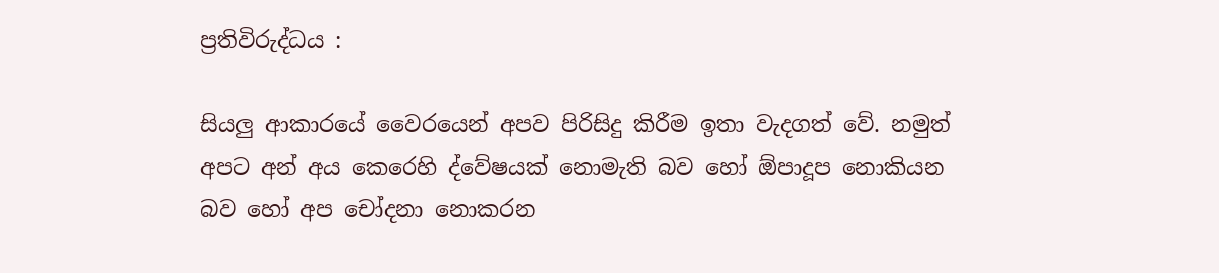ප්‍රතිවිරුද්ධය :

සියලු ආකාරයේ වෛරයෙන් අපව පිරිසිදු කිරීම ඉතා වැදගත් වේ. නමුත් අපට අන් අය කෙරෙහි ද්වේෂයක් නොමැති බව හෝ ඕපාදූප නොකියන බව හෝ අප චෝදනා නොකරන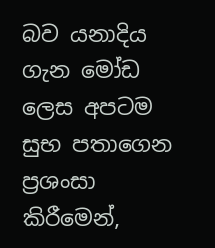බව යනාදිය ගැන මෝඩ ලෙස අපටම සුභ පතාගෙන ප්‍රශංසා කිරීමෙන්,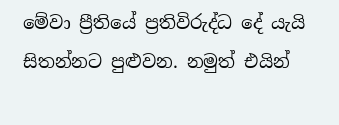මේවා ප්‍රීතියේ ප්‍රතිවිරුද්ධ දේ යැයි සිතන්නට පුළුවන. නමුත් එයින්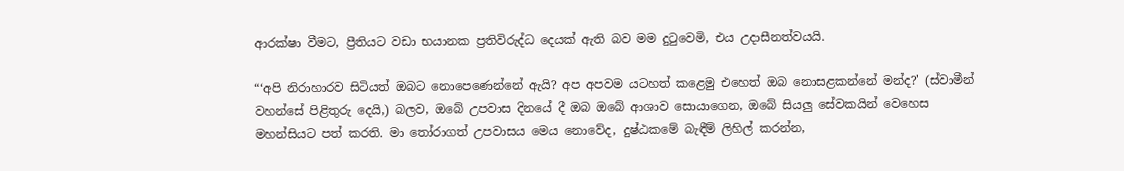ආරක්ෂා වීමට, ප්‍රීතියට වඩා භයානක ප්‍රතිවිරුද්ධ දෙයක් ඇති බව මම දුටුවෙමි, එය උදාසීනත්වයයි.

“‘අපි නිරාහාරව සිටියත් ඔබට නොපෙණෙන්නේ ඇයි? අප අපවම යටහත් කළෙමු එහෙත් ඔබ නොසළකන්නේ මන්ද?' (ස්වාමීන් වහන්සේ පිළිතුරු දෙයි,) බලව, ඔබේ උපවාස දිනයේ දී ඔබ ඔබේ ආශාව සොයාගෙන, ඔබේ සියලු සේවකයින් වෙහෙස මහන්සියට පත් කරති. මා තෝරාගත් උපවාසය මෙය නොවේද, දුෂ්ඨකමේ බැඳීම් ලිහිල් කරන්න,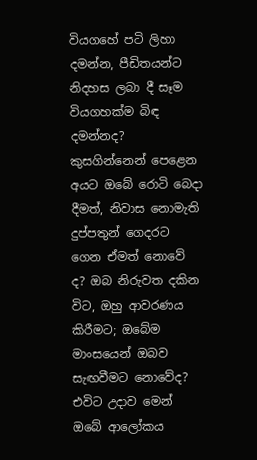වියගහේ පටි ලිහා දමන්න, පීඩිතයන්ට නිදහස ලබා දී සෑම වියගහක්ම බිඳ දමන්නද? කුසගින්නෙන් පෙළෙන අයට ඔබේ රොටි බෙදා දීමත්, නිවාස නොමැති දුප්පතුන් ගෙදරට ගෙන ඒමත් නොවේ ද? ඔබ නිරුවත දකින විට, ඔහු ආවරණය කිරීමට; ඔබේම මාංසයෙන් ඔබව සැඟවීමට නොවේද? එවිට උදාව මෙන් ඔබේ ආලෝකය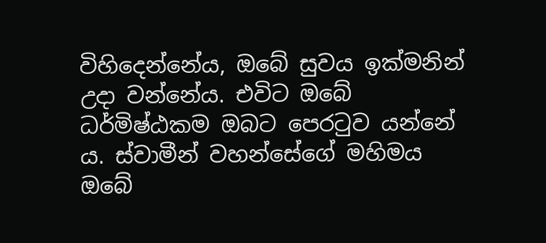විහිදෙන්නේය, ඔබේ සුවය ඉක්මනින් උදා වන්නේය. එවිට ඔබේ ධර්මිෂ්ඨකම ඔබට පෙරටුව යන්නේ ය. ස්වාමීන් වහන්සේගේ මහිමය ඔබේ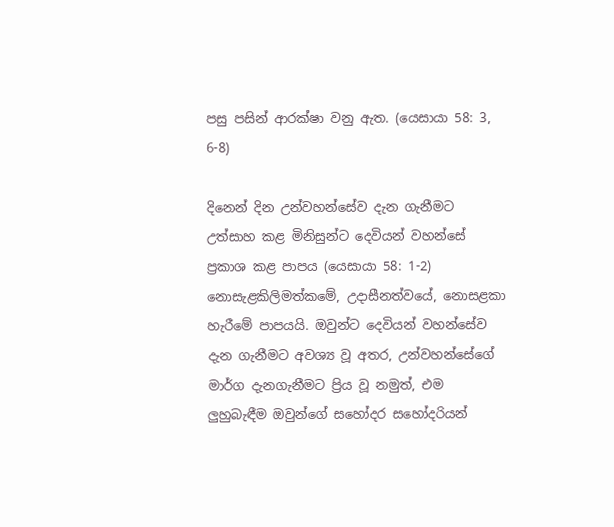පසු පසින් ආරක්ෂා වනු ඇත. (යෙසායා 58: 3, 6-8)

දිනෙන් දින උන්වහන්සේව දැන ගැනීමට උත්සාහ කළ මිනිසුන්ට දෙවියන් වහන්සේ ප්‍රකාශ කළ පාපය (යෙසායා 58: 1-2) නොසැළකිලිමත්කමේ, උදාසීනත්වයේ, නොසළකා හැරීමේ පාපයයි. ඔවුන්ට දෙවියන් වහන්සේව දැන ගැනීමට අවශ්‍ය වූ අතර, උන්වහන්සේගේ මාර්ග දැනගැනීමට ප්‍රිය වූ නමුත්, එම ලුහුබැඳීම ඔවුන්ගේ සහෝදර සහෝදරියන්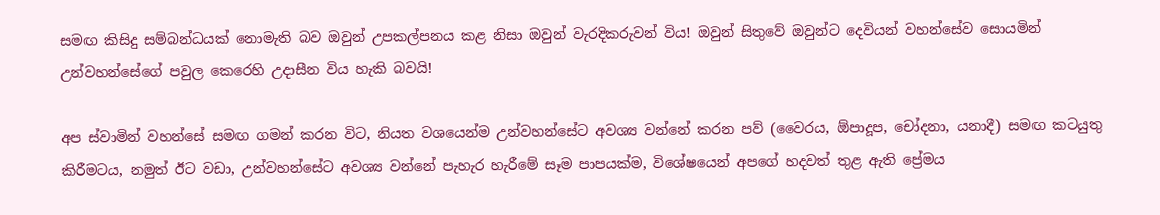සමඟ කිසිදු සම්බන්ධයක් නොමැති බව ඔවුන් උපකල්පනය කළ නිසා ඔවුන් වැරදිකරුවන් විය! ඔවුන් සිතුවේ ඔවුන්ට දෙවියන් වහන්සේව සොයමින් උන්වහන්සේගේ පවුල කෙරෙහි උදාසීන විය හැකි බවයි!

අප ස්වාමින් වහන්සේ සමඟ ගමන් කරන විට, නියත වශයෙන්ම උන්වහන්සේට අවශ්‍ය වන්නේ කරන පව් (වෛරය, ඕපාදූප, චෝදනා, යනාදී) සමඟ කටයුතු කිරීමටය, නමුත් ඊට වඩා, උන්වහන්සේට අවශ්‍ය වන්නේ පැහැර හැරීමේ සෑම පාපයක්ම, විශේෂයෙන් අපගේ හදවත් තුළ ඇති ප්‍රේමය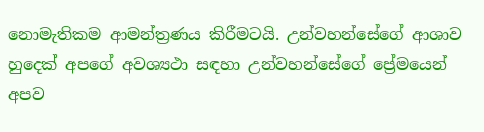නොමැතිකම ආමන්ත්‍රණය කිරීමටයි. උන්වහන්සේගේ ආශාව හුදෙක් අපගේ අවශ්‍යථා සඳහා උන්වහන්සේගේ ප්‍රේමයෙන් අපව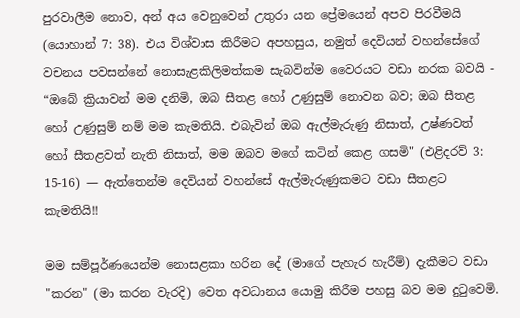පුරවාලීම නොව, අන් අය වෙනුවෙන් උතුරා යන ප්‍රේමයෙන් අපව පිරවීමයි (යොහාන් 7: 38). එය විශ්වාස කිරීමට අපහසුය, නමුත් දෙවියන් වහන්සේගේ වචනය පවසන්නේ නොසැළකිලිමත්කම සැබවින්ම වෛරයට වඩා නරක බවයි - “ඔබේ ක්‍රියාවන් මම දනිමි, ඔබ සීතළ හෝ උණුසුම් නොවන බව; ඔබ සීතළ හෝ උණුසුම් නම් මම කැමතියි. එබැවින් ඔබ ඇල්මැරුණු නිසාත්, උෂ්ණවත් හෝ සීතළවත් නැති නිසාත්, මම ඔබව මගේ කටින් කෙළ ගසමි" (එළිදරව් 3: 15-16) — ඇත්තෙන්ම දෙවියන් වහන්සේ ඇල්මැරුණුකමට වඩා සීතළට කැමතියි!!

මම සම්පූර්ණයෙන්ම නොසළකා හරින දේ (මාගේ පැහැර හැරීම්) දැකීමට වඩා "කරන" (මා කරන වැරදි) වෙත අවධානය යොමු කිරීම පහසු බව මම දුටුවෙමි.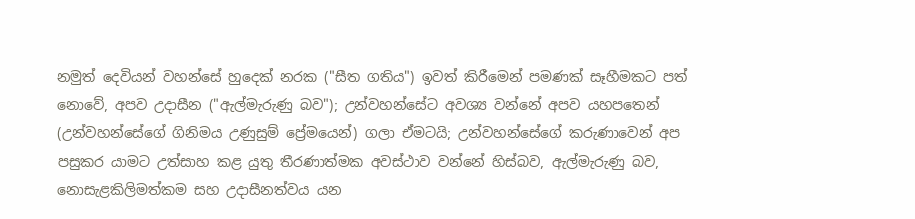නමුත් දෙවියන් වහන්සේ හුදෙක් නරක ("සීත ගතිය") ඉවත් කිරීමෙන් පමණක් සෑහීමකට පත් නොවේ, අපව උදාසීන ("ඇල්මැරුණු බව"); උන්වහන්සේට අවශ්‍ය වන්නේ අපව යහපතෙන් (උන්වහන්සේගේ ගිනිමය උණුසුම් ප්‍රේමයෙන්) ගලා ඒමටයි; උන්වහන්සේගේ කරුණාවෙන් අප පසුකර යාමට උත්සාහ කළ යුතු තීරණාත්මක අවස්ථාව වන්නේ හිස්බව, ඇල්මැරුණු බව, නොසැළකිලිමත්කම සහ උදාසීනත්වය යන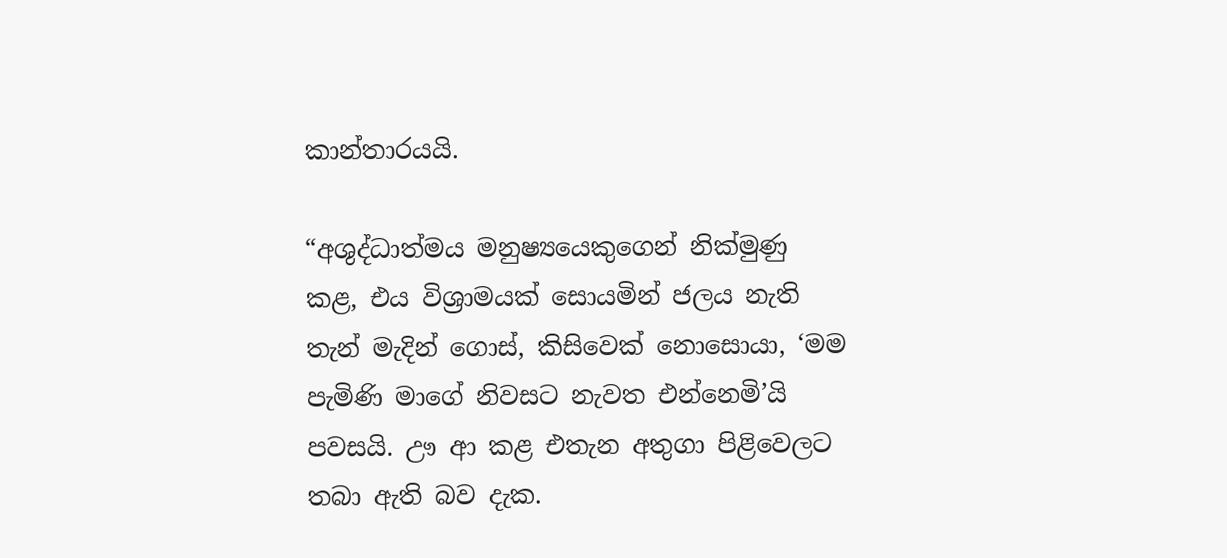කාන්තාරයයි.

“අශුද්ධාත්මය මනුෂ්‍යයෙකුගෙන් නික්මුණු කළ, එය විශ්‍රාමයක් සොයමින් ජලය නැති තැන් මැදින් ගොස්, කිසිවෙක් නොසොයා, ‘මම පැමිණි මාගේ නිවසට නැවත එන්නෙමි’යි පවසයි. ඌ ආ කළ එතැන අතුගා පිළිවෙලට තබා ඇති බව දැක.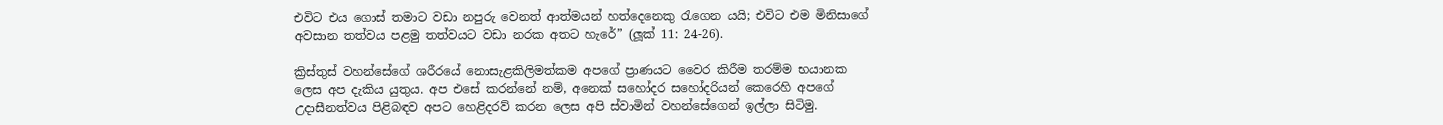එවිට එය ගොස් තමාට වඩා නපුරු වෙනත් ආත්මයන් හත්දෙනෙකු රැගෙන යයි; එවිට එම මිනිසාගේ අවසාන තත්වය පළමු තත්වයට වඩා නරක අතට හැරේ” (ලූක් 11: 24-26).

ක්‍රිස්තුස් වහන්සේගේ ශරීරයේ නොසැළකිලිමත්කම අපගේ ප්‍රාණයට වෛර කිරීම තරම්ම භයානක ලෙස අප දැකිය යුතුය. අප එසේ කරන්නේ නම්, අනෙක් සහෝදර සහෝදරියන් කෙරෙහි අපගේ උදාසීනත්වය පිළිබඳව අපට හෙළිදරව් කරන ලෙස අපි ස්වාමින් වහන්සේගෙන් ඉල්ලා සිටිමු.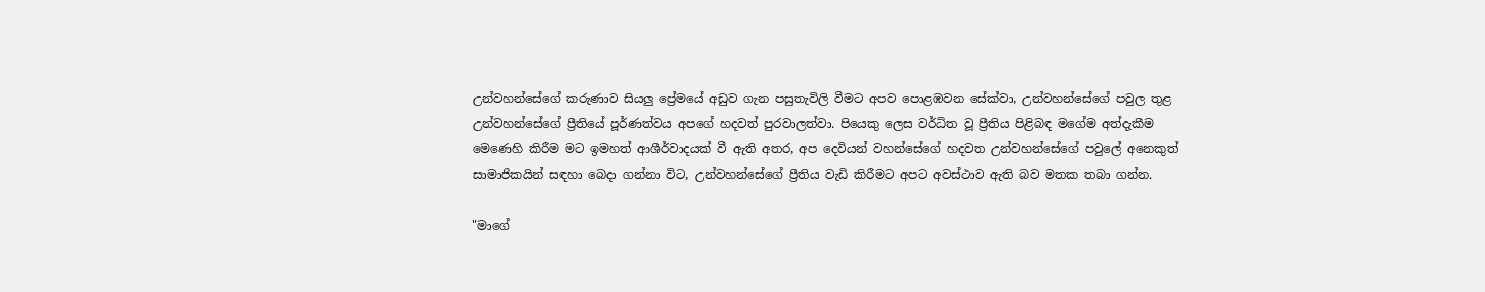උන්වහන්සේගේ කරුණාව සියලු ප්‍රේමයේ අඩුව ගැන පසුතැවිලි වීමට අපව පොළඹවන සේක්වා, උන්වහන්සේගේ පවුල තුළ උන්වහන්සේගේ ප්‍රීතියේ පූර්ණත්වය අපගේ හදවත් පුරවාලත්වා. පියෙකු ලෙස වර්ධිත වූ ප්‍රීතිය පිළිබඳ මගේම අත්දැකීම මෙණෙහි කිරීම මට ඉමහත් ආශීර්වාදයක් වී ඇති අතර, අප දෙවියන් වහන්සේගේ හදවත උන්වහන්සේගේ පවුලේ අනෙකුත් සාමාජිකයින් සඳහා බෙදා ගන්නා විට, උන්වහන්සේගේ ප්‍රීතිය වැඩි කිරීමට අපට අවස්ථාව ඇති බව මතක තබා ගන්න.

"මාගේ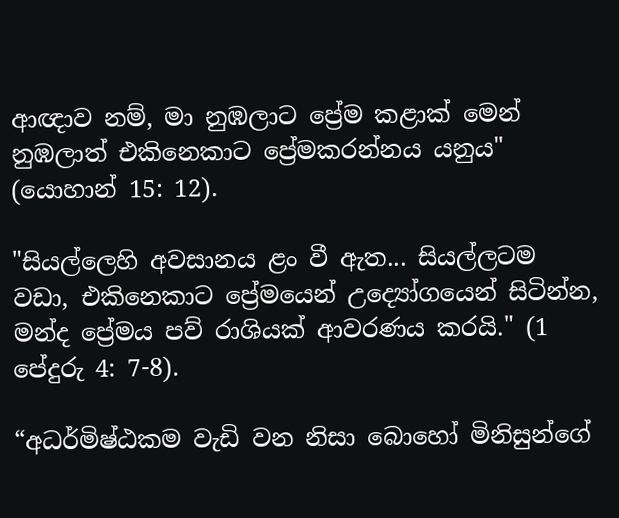ආඥාව නම්, මා නුඹලාට ප්‍රේම කළාක් මෙන් නුඹලාත් එකිනෙකාට ප්‍රේමකරන්නය යනුය" (යොහාන් 15: 12).

"සියල්ලෙහි අවසානය ළං වී ඇත... සියල්ලටම වඩා, එකිනෙකාට ප්‍රේමයෙන් උද්‍යෝගයෙන් සිටින්න, මන්ද ප්‍රේමය පව් රාශියක් ආවරණය කරයි." (1 පේදුරු 4: 7-8).

“අධර්මිෂ්ඨකම වැඩි වන නිසා බොහෝ මිනිසුන්ගේ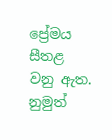ප්‍රේමය සීතළ වනු ඇත. නුමුත්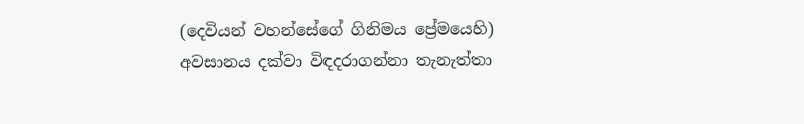(දෙවියන් වහන්සේගේ ගිනිමය ප්‍රේමයෙහි) අවසානය දක්වා විඳදරාගන්නා තැනැත්තා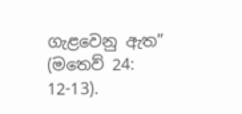ගැළවෙනු ඇත” (මතෙව් 24: 12-13).